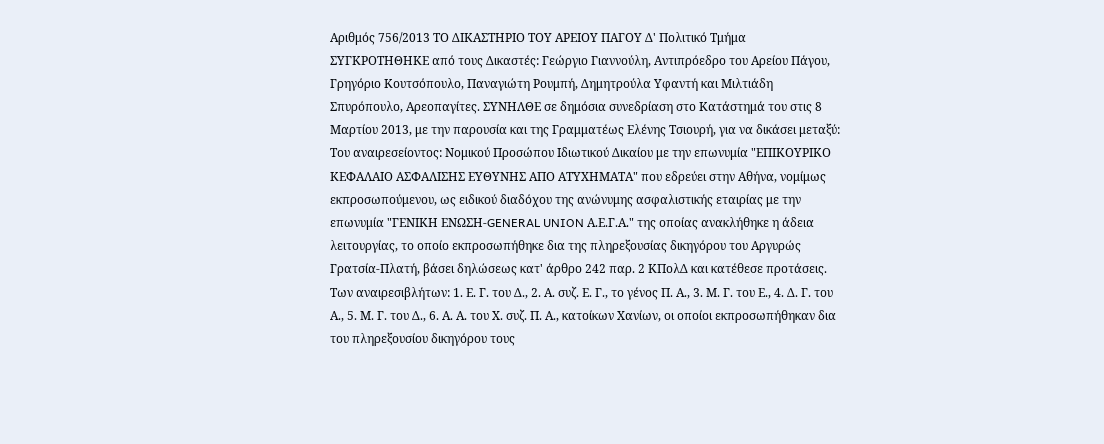Αριθμός 756/2013 ΤΟ ΔΙΚΑΣΤΗΡΙΟ ΤΟΥ ΑΡΕΙΟΥ ΠΑΓΟΥ Δ' Πολιτικό Τμήμα ΣΥΓΚΡΟΤΗΘΗΚΕ από τους Δικαστές: Γεώργιο Γιαννούλη, Αντιπρόεδρο του Αρείου Πάγου, Γρηγόριο Κουτσόπουλο, Παναγιώτη Ρουμπή, Δημητρούλα Υφαντή και Μιλτιάδη Σπυρόπουλο, Αρεοπαγίτες. ΣΥΝΗΛΘΕ σε δημόσια συνεδρίαση στο Κατάστημά του στις 8 Μαρτίου 2013, με την παρουσία και της Γραμματέως Ελένης Τσιουρή, για να δικάσει μεταξύ: Του αναιρεσείοντος: Νομικού Προσώπου Ιδιωτικού Δικαίου με την επωνυμία "ΕΠΙΚΟΥΡΙΚΟ ΚΕΦΑΛΑΙΟ ΑΣΦΑΛΙΣΗΣ ΕΥΘΥΝΗΣ ΑΠΟ ΑΤΥΧΗΜΑΤΑ" που εδρεύει στην Αθήνα, νομίμως εκπροσωπούμενου, ως ειδικού διαδόχου της ανώνυμης ασφαλιστικής εταιρίας με την επωνυμία "ΓΕΝΙΚΗ ΕΝΩΣΗ-GENERAL UNION Α.Ε.Γ.Α." της οποίας ανακλήθηκε η άδεια λειτουργίας, το οποίο εκπροσωπήθηκε δια της πληρεξουσίας δικηγόρου του Αργυρώς Γρατσία-Πλατή, βάσει δηλώσεως κατ' άρθρο 242 παρ. 2 ΚΠολΔ και κατέθεσε προτάσεις. Των αναιρεσιβλήτων: 1. Ε. Γ. του Δ., 2. Α. συζ. Ε. Γ., το γένος Π. Α., 3. Μ. Γ. του Ε., 4. Δ. Γ. του Α., 5. Μ. Γ. του Δ., 6. Α. Α. του Χ. συζ. Π. Α., κατοίκων Χανίων, οι οποίοι εκπροσωπήθηκαν δια του πληρεξουσίου δικηγόρου τους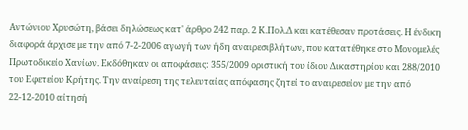Αντώνιου Χρυσώτη, βάσει δηλώσεως κατ' άρθρο 242 παρ. 2 Κ.Πολ.Δ και κατέθεσαν προτάσεις. Η ένδικη διαφορά άρχισε με την από 7-2-2006 αγωγή των ήδη αναιρεσιβλήτων, που κατατέθηκε στο Μονομελές Πρωτοδικείο Χανίων. Εκδόθηκαν οι αποφάσεις: 355/2009 οριστική του ίδιου Δικαστηρίου και 288/2010 του Εφετείου Κρήτης. Την αναίρεση της τελευταίας απόφασης ζητεί το αναιρεσείον με την από 22-12-2010 αίτησή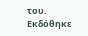του. Εκδόθηκε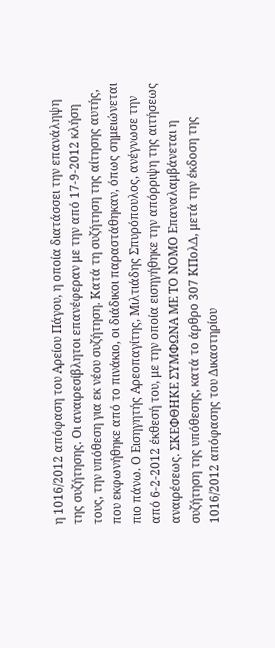η 1016/2012 απόφαση του Αρείου Πάγου, η οποία διατάσσει την επανάληψη της συζήτησης. Οι αναιρεσίβλητοι επανέφεραν με την από 17-9-2012 κλήση τους, την υπόθεση για εκ νέου συζήτηση. Κατά τη συζήτηση της αίτησης αυτής, που εκφωνήθηκε από το πινάκιο, οι διάδικοι παραστάθηκαν, όπως σημειώνεται πιο πάνω. Ο Εισηγητής Αρεοπαγίτης, Μιλτιάδης Σπυρόπουλος, ανέγνωσε την από 6-2-2012 έκθεσή του, με την οποία εισηγήθηκε την απόρριψη της αιτήσεως αναιρέσεως. ΣΚΕΦΘΗΚΕ ΣΥΜΦΩΝΑ ΜΕ ΤΟ ΝΟΜΟ Επαναλαμβάνεται η συζήτηση της υπόθεσης, κατά το άρθρο 307 ΚΠολΔ, μετά την έκδοση της 1016/2012 απόφασης του Δικαστηρίου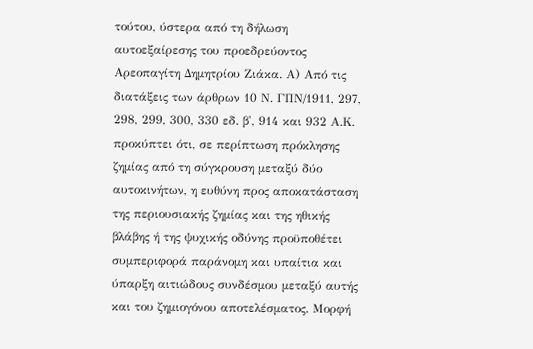τούτου, ύστερα από τη δήλωση αυτοεξαίρεσης του προεδρεύοντος Αρεοπαγίτη Δημητρίου Ζιάκα. Α) Από τις διατάξεις των άρθρων 10 Ν. ΓΠΝ/1911, 297, 298, 299, 300, 330 εδ. β', 914 και 932 Α.Κ. προκύπτει ότι, σε περίπτωση πρόκλησης ζημίας από τη σύγκρουση μεταξύ δύο αυτοκινήτων, η ευθύνη προς αποκατάσταση της περιουσιακής ζημίας και της ηθικής βλάβης ή της ψυχικής οδύνης προϋποθέτει συμπεριφορά παράνομη και υπαίτια και ύπαρξη αιτιώδους συνδέσμου μεταξύ αυτής και του ζημιογόνου αποτελέσματος. Μορφή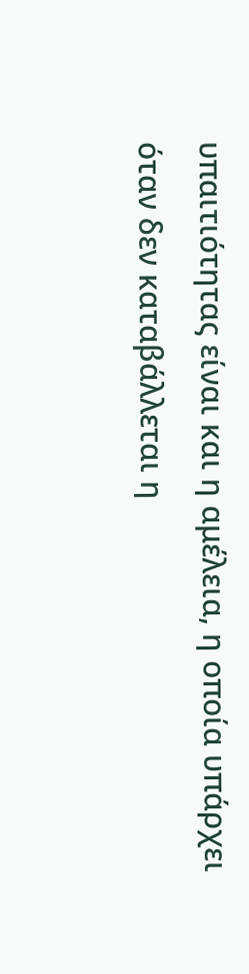υπαιτιότητας είναι και η αμέλεια, η οποία υπάρχει όταν δεν καταβάλλεται η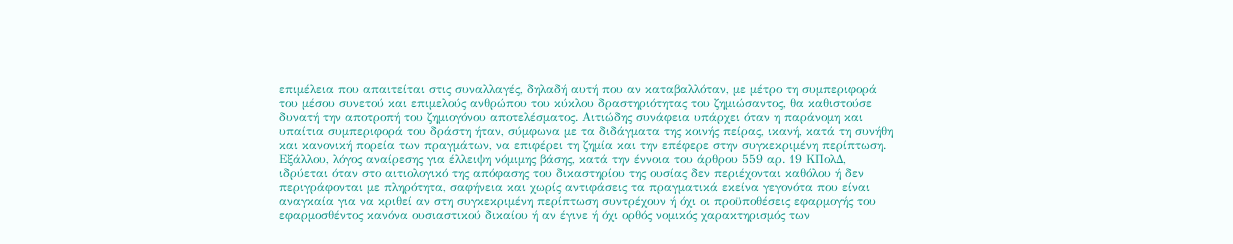επιμέλεια που απαιτείται στις συναλλαγές, δηλαδή αυτή που αν καταβαλλόταν, με μέτρο τη συμπεριφορά του μέσου συνετού και επιμελούς ανθρώπου του κύκλου δραστηριότητας του ζημιώσαντος, θα καθιστούσε δυνατή την αποτροπή του ζημιογόνου αποτελέσματος. Αιτιώδης συνάφεια υπάρχει όταν η παράνομη και υπαίτια συμπεριφορά του δράστη ήταν, σύμφωνα με τα διδάγματα της κοινής πείρας, ικανή, κατά τη συνήθη και κανονική πορεία των πραγμάτων, να επιφέρει τη ζημία και την επέφερε στην συγκεκριμένη περίπτωση. Εξάλλου, λόγος αναίρεσης για έλλειψη νόμιμης βάσης, κατά την έννοια του άρθρου 559 αρ. 19 ΚΠολΔ, ιδρύεται όταν στο αιτιολογικό της απόφασης του δικαστηρίου της ουσίας δεν περιέχονται καθόλου ή δεν περιγράφονται με πληρότητα, σαφήνεια και χωρίς αντιφάσεις τα πραγματικά εκείνα γεγονότα που είναι αναγκαία για να κριθεί αν στη συγκεκριμένη περίπτωση συντρέχουν ή όχι οι προϋποθέσεις εφαρμογής του εφαρμοσθέντος κανόνα ουσιαστικού δικαίου ή αν έγινε ή όχι ορθός νομικός χαρακτηρισμός των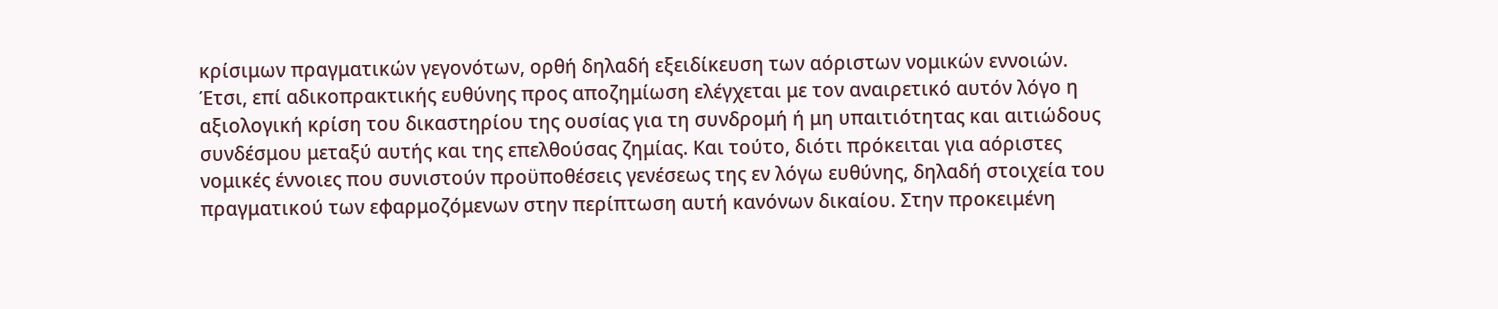κρίσιμων πραγματικών γεγονότων, ορθή δηλαδή εξειδίκευση των αόριστων νομικών εννοιών. Έτσι, επί αδικοπρακτικής ευθύνης προς αποζημίωση ελέγχεται με τον αναιρετικό αυτόν λόγο η αξιολογική κρίση του δικαστηρίου της ουσίας για τη συνδρομή ή μη υπαιτιότητας και αιτιώδους συνδέσμου μεταξύ αυτής και της επελθούσας ζημίας. Και τούτο, διότι πρόκειται για αόριστες νομικές έννοιες που συνιστούν προϋποθέσεις γενέσεως της εν λόγω ευθύνης, δηλαδή στοιχεία του πραγματικού των εφαρμοζόμενων στην περίπτωση αυτή κανόνων δικαίου. Στην προκειμένη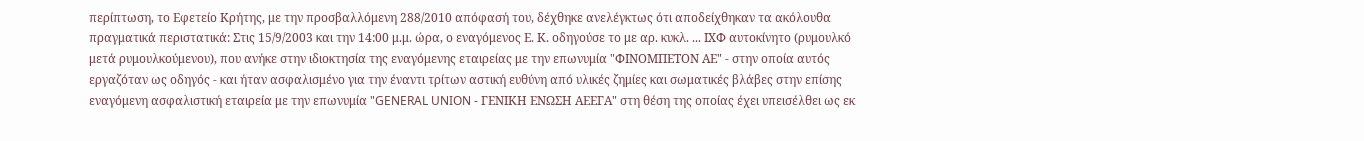περίπτωση, το Εφετείο Κρήτης, με την προσβαλλόμενη 288/2010 απόφασή του, δέχθηκε ανελέγκτως ότι αποδείχθηκαν τα ακόλουθα πραγματικά περιστατικά: Στις 15/9/2003 και την 14:00 μ.μ. ώρα, ο εναγόμενος Ε. Κ. οδηγούσε το με αρ. κυκλ. ... ΙΧΦ αυτοκίνητο (ρυμουλκό μετά ρυμουλκούμενου), που ανήκε στην ιδιοκτησία της εναγόμενης εταιρείας με την επωνυμία "ΦΙΝΟΜΠΕΤΟΝ ΑΕ" - στην οποία αυτός εργαζόταν ως οδηγός - και ήταν ασφαλισμένο για την έναντι τρίτων αστική ευθύνη από υλικές ζημίες και σωματικές βλάβες στην επίσης εναγόμενη ασφαλιστική εταιρεία με την επωνυμία "GENERAL UNION - ΓΕΝΙΚΗ ΕΝΩΣΗ ΑΕΕΓΑ" στη θέση της οποίας έχει υπεισέλθει ως εκ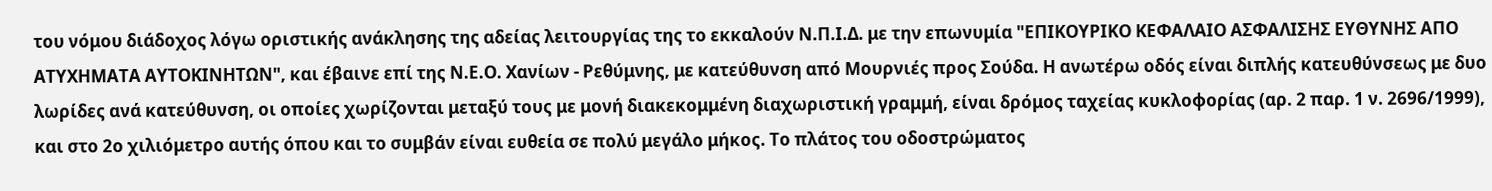του νόμου διάδοχος λόγω οριστικής ανάκλησης της αδείας λειτουργίας της το εκκαλούν Ν.Π.Ι.Δ. με την επωνυμία "ΕΠΙΚΟΥΡΙΚΟ ΚΕΦΑΛΑΙΟ ΑΣΦΑΛΙΣΗΣ ΕΥΘΥΝΗΣ ΑΠΟ ΑΤΥΧΗΜΑΤΑ ΑΥΤΟΚΙΝΗΤΩΝ", και έβαινε επί της Ν.Ε.Ο. Χανίων - Ρεθύμνης, με κατεύθυνση από Μουρνιές προς Σούδα. Η ανωτέρω οδός είναι διπλής κατευθύνσεως με δυο λωρίδες ανά κατεύθυνση, οι οποίες χωρίζονται μεταξύ τους με μονή διακεκομμένη διαχωριστική γραμμή, είναι δρόμος ταχείας κυκλοφορίας (αρ. 2 παρ. 1 ν. 2696/1999), και στο 2ο χιλιόμετρο αυτής όπου και το συμβάν είναι ευθεία σε πολύ μεγάλο μήκος. Το πλάτος του οδοστρώματος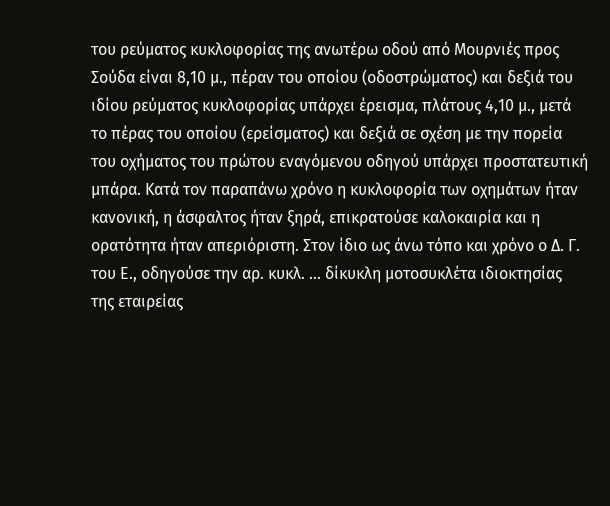του ρεύματος κυκλοφορίας της ανωτέρω οδού από Μουρνιές προς Σούδα είναι 8,10 μ., πέραν του οποίου (οδοστρώματος) και δεξιά του ιδίου ρεύματος κυκλοφορίας υπάρχει έρεισμα, πλάτους 4,10 μ., μετά το πέρας του οποίου (ερείσματος) και δεξιά σε σχέση με την πορεία του οχήματος του πρώτου εναγόμενου οδηγού υπάρχει προστατευτική μπάρα. Κατά τον παραπάνω χρόνο η κυκλοφορία των οχημάτων ήταν κανονική, η άσφαλτος ήταν ξηρά, επικρατούσε καλοκαιρία και η ορατότητα ήταν απεριόριστη. Στον ίδιο ως άνω τόπο και χρόνο ο Δ. Γ. του Ε., οδηγούσε την αρ. κυκλ. ... δίκυκλη μοτοσυκλέτα ιδιοκτησίας της εταιρείας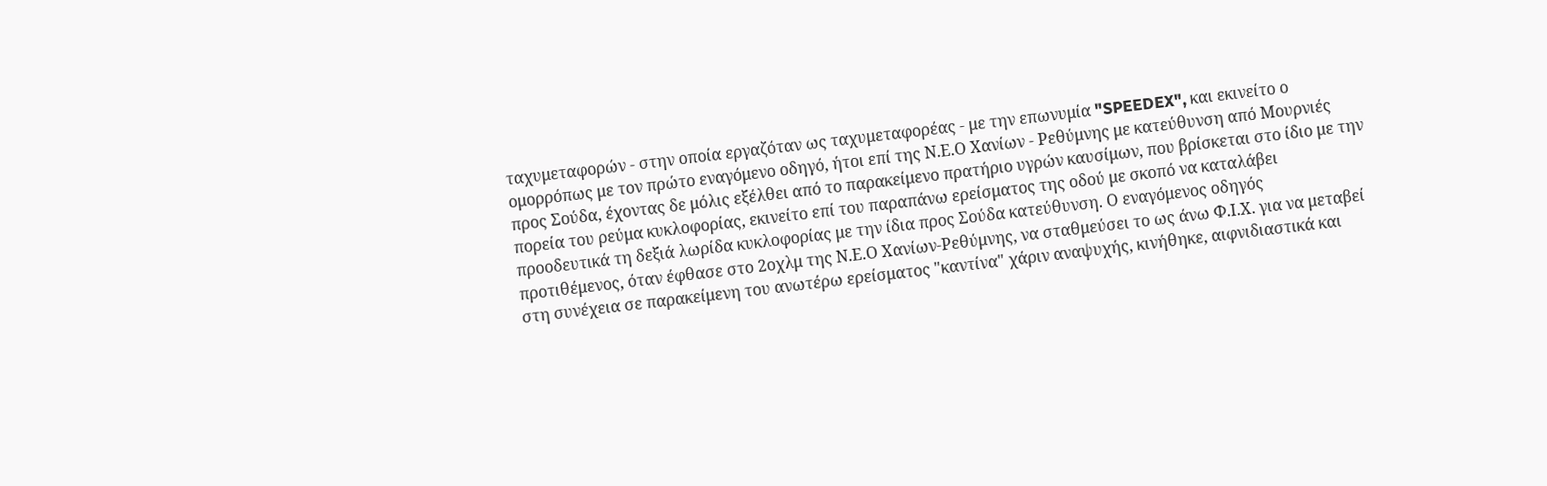ταχυμεταφορών - στην οποία εργαζόταν ως ταχυμεταφορέας - με την επωνυμία "SPEEDEX", και εκινείτο ο ομορρόπως με τον πρώτο εναγόμενο οδηγό, ήτοι επί της Ν.Ε.Ο Χανίων - Ρεθύμνης με κατεύθυνση από Μουρνιές προς Σούδα, έχοντας δε μόλις εξέλθει από το παρακείμενο πρατήριο υγρών καυσίμων, που βρίσκεται στο ίδιο με την πορεία του ρεύμα κυκλοφορίας, εκινείτο επί του παραπάνω ερείσματος της οδού με σκοπό να καταλάβει προοδευτικά τη δεξιά λωρίδα κυκλοφορίας με την ίδια προς Σούδα κατεύθυνση. Ο εναγόμενος οδηγός προτιθέμενος, όταν έφθασε στο 2οχλμ της Ν.Ε.Ο Χανίων-Ρεθύμνης, να σταθμεύσει το ως άνω Φ.Ι.Χ. για να μεταβεί στη συνέχεια σε παρακείμενη του ανωτέρω ερείσματος "καντίνα" χάριν αναψυχής, κινήθηκε, αιφνιδιαστικά και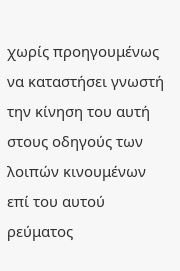χωρίς προηγουμένως να καταστήσει γνωστή την κίνηση του αυτή στους οδηγούς των λοιπών κινουμένων επί του αυτού ρεύματος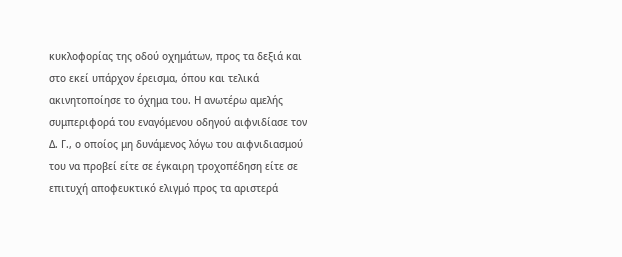κυκλοφορίας της οδού οχημάτων, προς τα δεξιά και στο εκεί υπάρχον έρεισμα, όπου και τελικά ακινητοποίησε το όχημα του. Η ανωτέρω αμελής συμπεριφορά του εναγόμενου οδηγού αιφνιδίασε τον Δ. Γ., ο οποίος μη δυνάμενος λόγω του αιφνιδιασμού του να προβεί είτε σε έγκαιρη τροχοπέδηση είτε σε επιτυχή αποφευκτικό ελιγμό προς τα αριστερά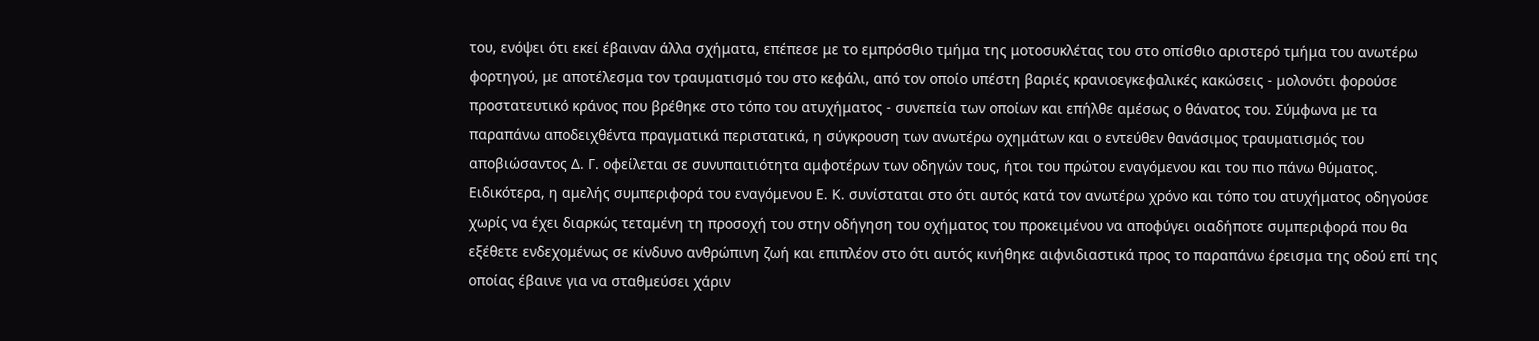του, ενόψει ότι εκεί έβαιναν άλλα σχήματα, επέπεσε με το εμπρόσθιο τμήμα της μοτοσυκλέτας του στο οπίσθιο αριστερό τμήμα του ανωτέρω φορτηγού, με αποτέλεσμα τον τραυματισμό του στο κεφάλι, από τον οποίο υπέστη βαριές κρανιοεγκεφαλικές κακώσεις - μολονότι φορούσε προστατευτικό κράνος που βρέθηκε στο τόπο του ατυχήματος - συνεπεία των οποίων και επήλθε αμέσως ο θάνατος του. Σύμφωνα με τα παραπάνω αποδειχθέντα πραγματικά περιστατικά, η σύγκρουση των ανωτέρω οχημάτων και ο εντεύθεν θανάσιμος τραυματισμός του αποβιώσαντος Δ. Γ. οφείλεται σε συνυπαιτιότητα αμφοτέρων των οδηγών τους, ήτοι του πρώτου εναγόμενου και του πιο πάνω θύματος. Ειδικότερα, η αμελής συμπεριφορά του εναγόμενου Ε. Κ. συνίσταται στο ότι αυτός κατά τον ανωτέρω χρόνο και τόπο του ατυχήματος οδηγούσε χωρίς να έχει διαρκώς τεταμένη τη προσοχή του στην οδήγηση του οχήματος του προκειμένου να αποφύγει οιαδήποτε συμπεριφορά που θα εξέθετε ενδεχομένως σε κίνδυνο ανθρώπινη ζωή και επιπλέον στο ότι αυτός κινήθηκε αιφνιδιαστικά προς το παραπάνω έρεισμα της οδού επί της οποίας έβαινε για να σταθμεύσει χάριν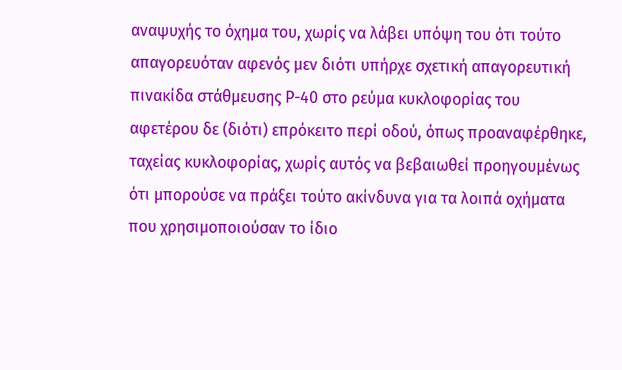αναψυχής το όχημα του, χωρίς να λάβει υπόψη του ότι τούτο απαγορευόταν αφενός μεν διότι υπήρχε σχετική απαγορευτική πινακίδα στάθμευσης Ρ-40 στο ρεύμα κυκλοφορίας του αφετέρου δε (διότι) επρόκειτο περί οδού, όπως προαναφέρθηκε, ταχείας κυκλοφορίας, χωρίς αυτός να βεβαιωθεί προηγουμένως ότι μπορούσε να πράξει τούτο ακίνδυνα για τα λοιπά οχήματα που χρησιμοποιούσαν το ίδιο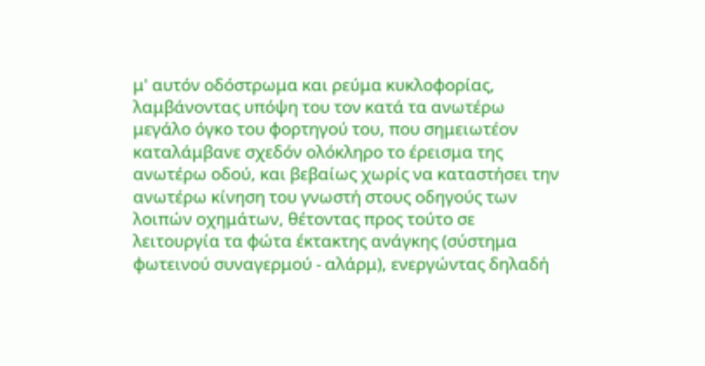μ' αυτόν οδόστρωμα και ρεύμα κυκλοφορίας, λαμβάνοντας υπόψη του τον κατά τα ανωτέρω μεγάλο όγκο του φορτηγού του, που σημειωτέον καταλάμβανε σχεδόν ολόκληρο το έρεισμα της ανωτέρω οδού, και βεβαίως χωρίς να καταστήσει την ανωτέρω κίνηση του γνωστή στους οδηγούς των λοιπών οχημάτων, θέτοντας προς τούτο σε λειτουργία τα φώτα έκτακτης ανάγκης (σύστημα φωτεινού συναγερμού - αλάρμ), ενεργώντας δηλαδή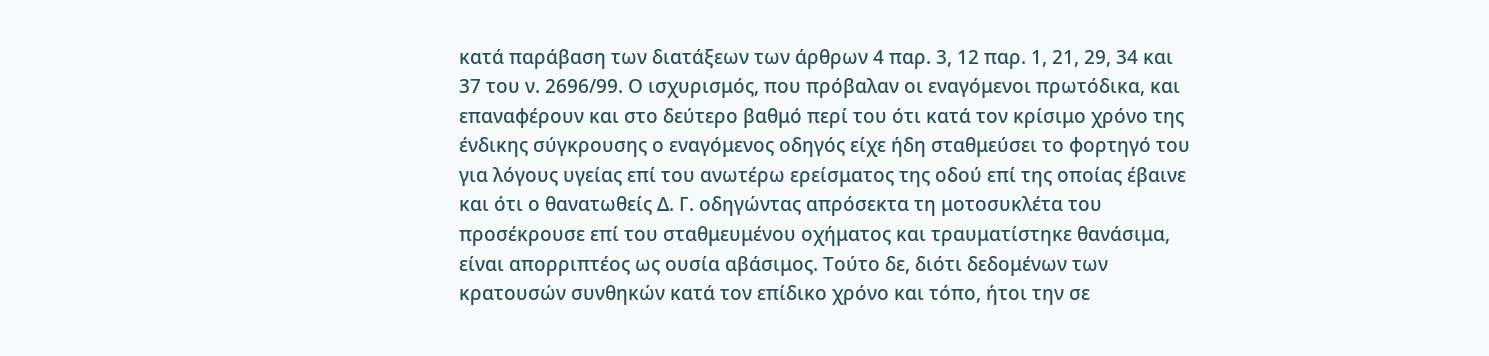κατά παράβαση των διατάξεων των άρθρων 4 παρ. 3, 12 παρ. 1, 21, 29, 34 και 37 του ν. 2696/99. Ο ισχυρισμός, που πρόβαλαν οι εναγόμενοι πρωτόδικα, και επαναφέρουν και στο δεύτερο βαθμό περί του ότι κατά τον κρίσιμο χρόνο της ένδικης σύγκρουσης ο εναγόμενος οδηγός είχε ήδη σταθμεύσει το φορτηγό του για λόγους υγείας επί του ανωτέρω ερείσματος της οδού επί της οποίας έβαινε και ότι ο θανατωθείς Δ. Γ. οδηγώντας απρόσεκτα τη μοτοσυκλέτα του προσέκρουσε επί του σταθμευμένου οχήματος και τραυματίστηκε θανάσιμα, είναι απορριπτέος ως ουσία αβάσιμος. Τούτο δε, διότι δεδομένων των κρατουσών συνθηκών κατά τον επίδικο χρόνο και τόπο, ήτοι την σε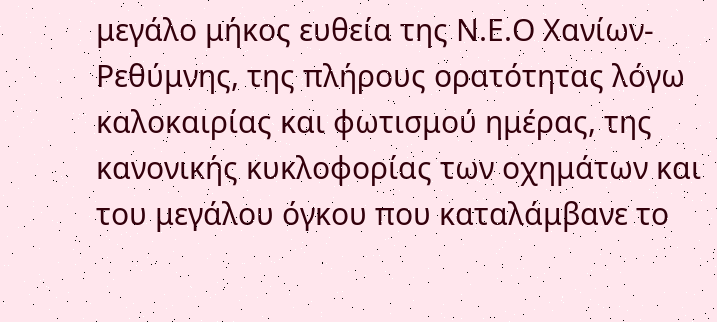μεγάλο μήκος ευθεία της Ν.Ε.Ο Χανίων-Ρεθύμνης, της πλήρους ορατότητας λόγω καλοκαιρίας και φωτισμού ημέρας, της κανονικής κυκλοφορίας των οχημάτων και του μεγάλου όγκου που καταλάμβανε το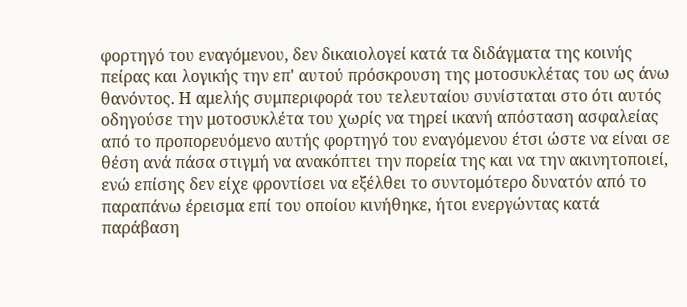φορτηγό του εναγόμενου, δεν δικαιολογεί κατά τα διδάγματα της κοινής πείρας και λογικής την επ' αυτού πρόσκρουση της μοτοσυκλέτας του ως άνω θανόντος. Η αμελής συμπεριφορά του τελευταίου συνίσταται στο ότι αυτός οδηγούσε την μοτοσυκλέτα του χωρίς να τηρεί ικανή απόσταση ασφαλείας από το προπορευόμενο αυτής φορτηγό του εναγόμενου έτσι ώστε να είναι σε θέση ανά πάσα στιγμή να ανακόπτει την πορεία της και να την ακινητοποιεί, ενώ επίσης δεν είχε φροντίσει να εξέλθει το συντομότερο δυνατόν από το παραπάνω έρεισμα επί του οποίου κινήθηκε, ήτοι ενεργώντας κατά παράβαση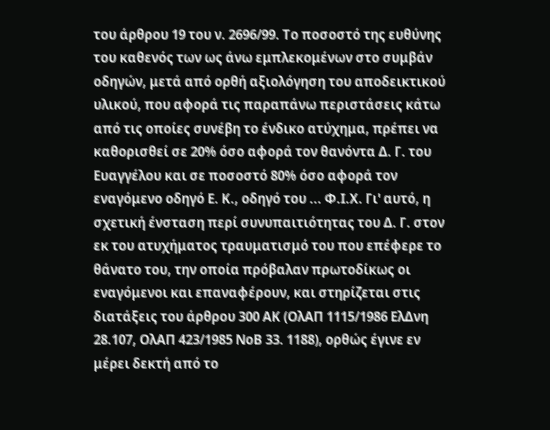του άρθρου 19 του ν. 2696/99. Το ποσοστό της ευθύνης του καθενός των ως άνω εμπλεκομένων στο συμβάν οδηγών, μετά από ορθή αξιολόγηση του αποδεικτικού υλικού, που αφορά τις παραπάνω περιστάσεις κάτω από τις οποίες συνέβη το ένδικο ατύχημα, πρέπει να καθορισθεί σε 20% όσο αφορά τον θανόντα Δ. Γ. του Ευαγγέλου και σε ποσοστό 80% όσο αφορά τον εναγόμενο οδηγό Ε. Κ., οδηγό του ... Φ.Ι.Χ. Γι' αυτό, η σχετική ένσταση περί συνυπαιτιότητας του Δ. Γ. στον εκ του ατυχήματος τραυματισμό του που επέφερε το θάνατο του, την οποία πρόβαλαν πρωτοδίκως οι εναγόμενοι και επαναφέρουν, και στηρίζεται στις διατάξεις του άρθρου 300 ΑΚ (ΟλΑΠ 1115/1986 ΕλΔνη 28.107, ΟλΑΠ 423/1985 ΝοΒ 33. 1188), ορθώς έγινε εν μέρει δεκτή από το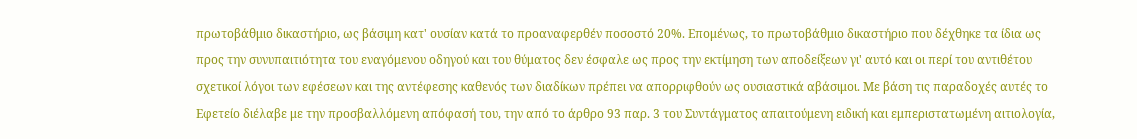πρωτοβάθμιο δικαστήριο, ως βάσιμη κατ' ουσίαν κατά το προαναφερθέν ποσοστό 20%. Επομένως, το πρωτοβάθμιο δικαστήριο που δέχθηκε τα ίδια ως προς την συνυπαιτιότητα του εναγόμενου οδηγού και του θύματος δεν έσφαλε ως προς την εκτίμηση των αποδείξεων γι' αυτό και οι περί του αντιθέτου σχετικοί λόγοι των εφέσεων και της αντέφεσης καθενός των διαδίκων πρέπει να απορριφθούν ως ουσιαστικά αβάσιμοι. Με βάση τις παραδοχές αυτές το Εφετείο διέλαβε με την προσβαλλόμενη απόφασή του, την από το άρθρο 93 παρ. 3 του Συντάγματος απαιτούμενη ειδική και εμπεριστατωμένη αιτιολογία,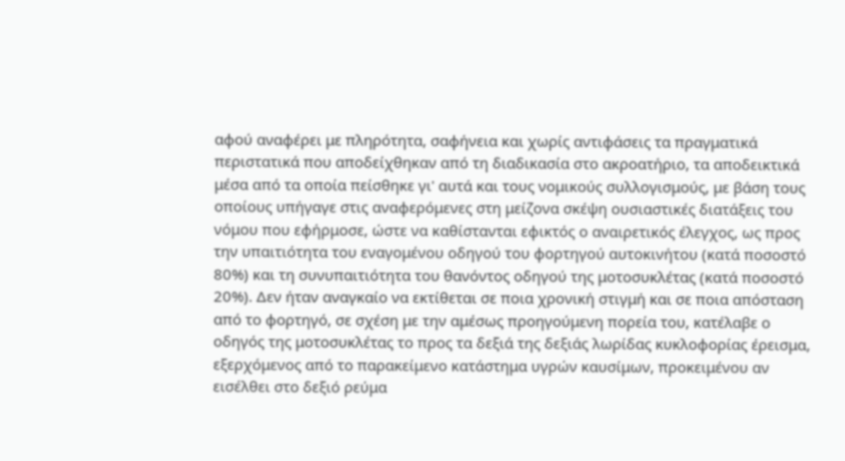αφού αναφέρει με πληρότητα, σαφήνεια και χωρίς αντιφάσεις τα πραγματικά περιστατικά που αποδείχθηκαν από τη διαδικασία στο ακροατήριο, τα αποδεικτικά μέσα από τα οποία πείσθηκε γι' αυτά και τους νομικούς συλλογισμούς, με βάση τους οποίους υπήγαγε στις αναφερόμενες στη μείζονα σκέψη ουσιαστικές διατάξεις του νόμου που εφήρμοσε, ώστε να καθίστανται εφικτός ο αναιρετικός έλεγχος, ως προς την υπαιτιότητα του εναγομένου οδηγού του φορτηγού αυτοκινήτου (κατά ποσοστό 80%) και τη συνυπαιτιότητα του θανόντος οδηγού της μοτοσυκλέτας (κατά ποσοστό 20%). Δεν ήταν αναγκαίο να εκτίθεται σε ποια χρονική στιγμή και σε ποια απόσταση από το φορτηγό, σε σχέση με την αμέσως προηγούμενη πορεία του, κατέλαβε ο οδηγός της μοτοσυκλέτας το προς τα δεξιά της δεξιάς λωρίδας κυκλοφορίας έρεισμα, εξερχόμενος από το παρακείμενο κατάστημα υγρών καυσίμων, προκειμένου αν εισέλθει στο δεξιό ρεύμα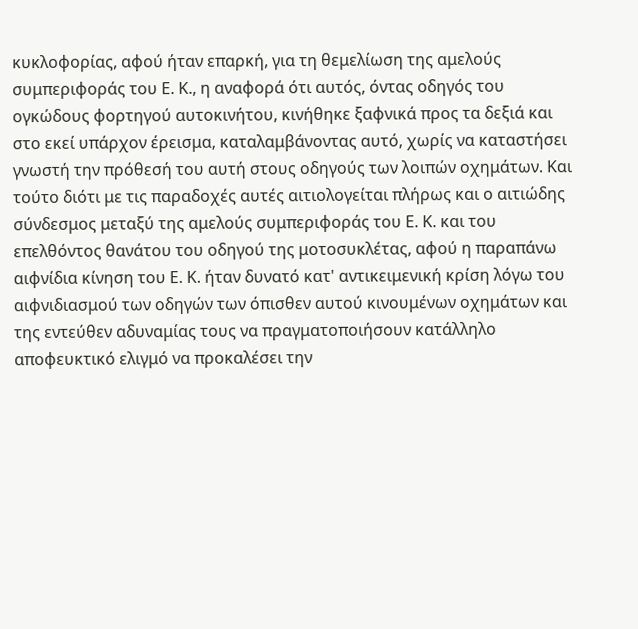κυκλοφορίας, αφού ήταν επαρκή, για τη θεμελίωση της αμελούς συμπεριφοράς του Ε. Κ., η αναφορά ότι αυτός, όντας οδηγός του ογκώδους φορτηγού αυτοκινήτου, κινήθηκε ξαφνικά προς τα δεξιά και στο εκεί υπάρχον έρεισμα, καταλαμβάνοντας αυτό, χωρίς να καταστήσει γνωστή την πρόθεσή του αυτή στους οδηγούς των λοιπών οχημάτων. Και τούτο διότι με τις παραδοχές αυτές αιτιολογείται πλήρως και ο αιτιώδης σύνδεσμος μεταξύ της αμελούς συμπεριφοράς του Ε. Κ. και του επελθόντος θανάτου του οδηγού της μοτοσυκλέτας, αφού η παραπάνω αιφνίδια κίνηση του Ε. Κ. ήταν δυνατό κατ' αντικειμενική κρίση λόγω του αιφνιδιασμού των οδηγών των όπισθεν αυτού κινουμένων οχημάτων και της εντεύθεν αδυναμίας τους να πραγματοποιήσουν κατάλληλο αποφευκτικό ελιγμό να προκαλέσει την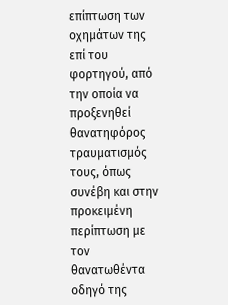επίπτωση των οχημάτων της επί του φορτηγού, από την οποία να προξενηθεί θανατηφόρος τραυματισμός τους, όπως συνέβη και στην προκειμένη περίπτωση με τον θανατωθέντα οδηγό της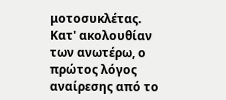μοτοσυκλέτας. Κατ' ακολουθίαν των ανωτέρω, ο πρώτος λόγος αναίρεσης από το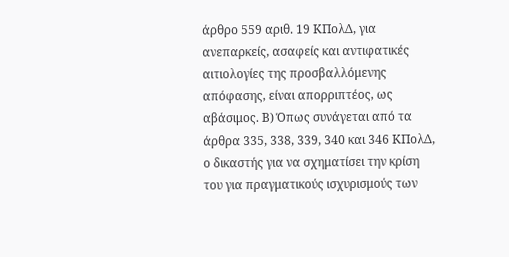άρθρο 559 αριθ. 19 ΚΠολΔ, για ανεπαρκείς, ασαφείς και αντιφατικές αιτιολογίες της προσβαλλόμενης απόφασης, είναι απορριπτέος, ως αβάσιμος. Β) Όπως συνάγεται από τα άρθρα 335, 338, 339, 340 και 346 ΚΠολΔ, ο δικαστής για να σχηματίσει την κρίση του για πραγματικούς ισχυρισμούς των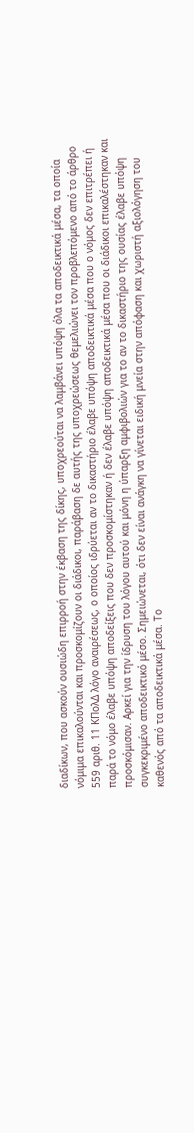διαδίκων, που ασκούν ουσιώδη επιρροή στην έκβαση της δίκης, υποχρεούται να λαμβάνει υπόψη όλα τα αποδεικτικά μέσα, τα οποία νόμιμα επικαλούνται και προσκομίζουν οι διάδικοι, παράβαση δε αυτής της υποχρεώσεως θεμελιώνει τον προβλεπόμενο από το άρθρο 559 αριθ. 11 ΚΠολΔ λόγο αναιρέσεως, ο οποίος ιδρύεται αν το δικαστήριο έλαβε υπόψη αποδεικτικά μέσα που ο νόμος δεν επιτρέπει ή παρά το νόμο έλαβε υπόψη αποδείξεις που δεν προσκομίστηκαν ή δεν έλαβε υπόψη αποδεικτικά μέσα που οι διάδικοι επικαλέστηκαν και προσκόμισαν. Αρκεί για την ίδρυση του λόγου αυτού και μόνη η ύπαρξη αμφιβολιών για το αν το δικαστήριο της ουσίας έλαβε υπόψη συγκεκριμένο αποδεικτικό μέσο. Σημειώνεται, ότι δεν είναι ανάγκη να γίνεται ειδική μνεία στην απόφαση και χωριστή αξιολόγηση του καθενός από τα αποδεικτικά μέσα. Το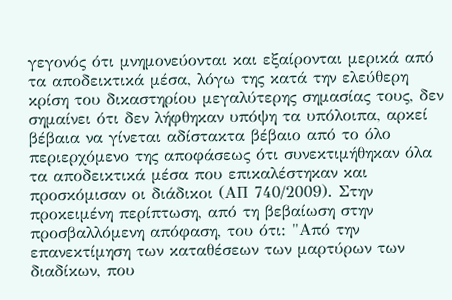γεγονός ότι μνημονεύονται και εξαίρονται μερικά από τα αποδεικτικά μέσα, λόγω της κατά την ελεύθερη κρίση του δικαστηρίου μεγαλύτερης σημασίας τους, δεν σημαίνει ότι δεν λήφθηκαν υπόψη τα υπόλοιπα, αρκεί βέβαια να γίνεται αδίστακτα βέβαιο από το όλο περιερχόμενο της αποφάσεως ότι συνεκτιμήθηκαν όλα τα αποδεικτικά μέσα που επικαλέστηκαν και προσκόμισαν οι διάδικοι (ΑΠ 740/2009). Στην προκειμένη περίπτωση, από τη βεβαίωση στην προσβαλλόμενη απόφαση, του ότι: "Από την επανεκτίμηση των καταθέσεων των μαρτύρων των διαδίκων, που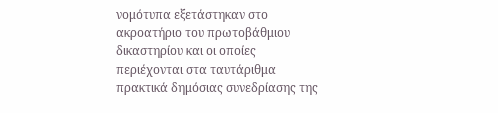νομότυπα εξετάστηκαν στο ακροατήριο του πρωτοβάθμιου δικαστηρίου και οι οποίες περιέχονται στα ταυτάριθμα πρακτικά δημόσιας συνεδρίασης της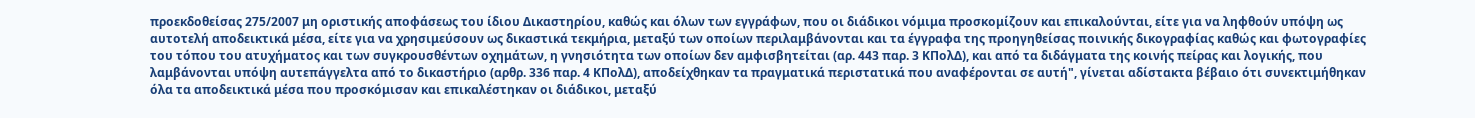προεκδοθείσας 275/2007 μη οριστικής αποφάσεως του ίδιου Δικαστηρίου, καθώς και όλων των εγγράφων, που οι διάδικοι νόμιμα προσκομίζουν και επικαλούνται, είτε για να ληφθούν υπόψη ως αυτοτελή αποδεικτικά μέσα, είτε για να χρησιμεύσουν ως δικαστικά τεκμήρια, μεταξύ των οποίων περιλαμβάνονται και τα έγγραφα της προηγηθείσας ποινικής δικογραφίας καθώς και φωτογραφίες του τόπου του ατυχήματος και των συγκρουσθέντων οχημάτων, η γνησιότητα των οποίων δεν αμφισβητείται (αρ. 443 παρ. 3 ΚΠολΔ), και από τα διδάγματα της κοινής πείρας και λογικής, που λαμβάνονται υπόψη αυτεπάγγελτα από το δικαστήριο (αρθρ. 336 παρ. 4 ΚΠολΔ), αποδείχθηκαν τα πραγματικά περιστατικά που αναφέρονται σε αυτή", γίνεται αδίστακτα βέβαιο ότι συνεκτιμήθηκαν όλα τα αποδεικτικά μέσα που προσκόμισαν και επικαλέστηκαν οι διάδικοι, μεταξύ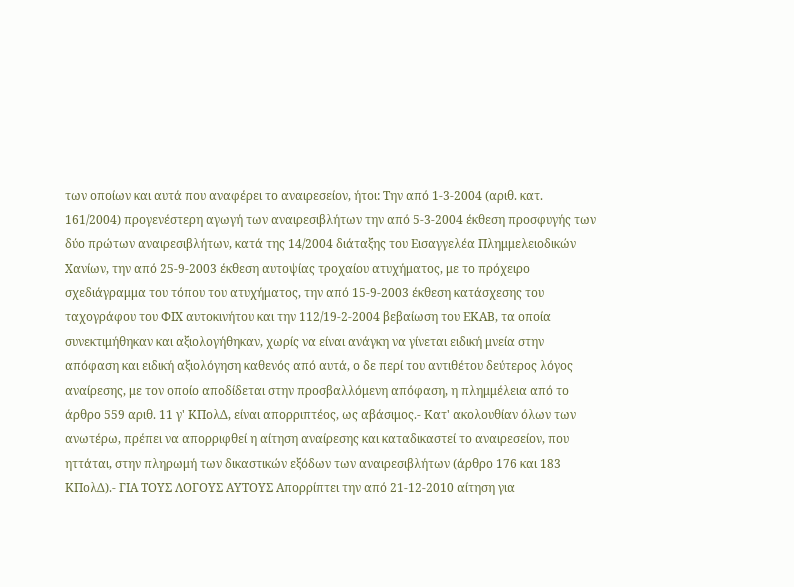των οποίων και αυτά που αναφέρει το αναιρεσείον, ήτοι: Την από 1-3-2004 (αριθ. κατ. 161/2004) προγενέστερη αγωγή των αναιρεσιβλήτων την από 5-3-2004 έκθεση προσφυγής των δύο πρώτων αναιρεσιβλήτων, κατά της 14/2004 διάταξης του Εισαγγελέα Πλημμελειοδικών Χανίων, την από 25-9-2003 έκθεση αυτοψίας τροχαίου ατυχήματος, με το πρόχειρο σχεδιάγραμμα του τόπου του ατυχήματος, την από 15-9-2003 έκθεση κατάσχεσης του ταχογράφου του ΦΙΧ αυτοκινήτου και την 112/19-2-2004 βεβαίωση του ΕΚΑΒ, τα οποία συνεκτιμήθηκαν και αξιολογήθηκαν, χωρίς να είναι ανάγκη να γίνεται ειδική μνεία στην απόφαση και ειδική αξιολόγηση καθενός από αυτά, ο δε περί του αντιθέτου δεύτερος λόγος αναίρεσης, με τον οποίο αποδίδεται στην προσβαλλόμενη απόφαση, η πλημμέλεια από το άρθρο 559 αριθ. 11 γ' ΚΠολΔ, είναι απορριπτέος, ως αβάσιμος.- Κατ' ακολουθίαν όλων των ανωτέρω, πρέπει να απορριφθεί η αίτηση αναίρεσης και καταδικαστεί το αναιρεσείον, που ηττάται, στην πληρωμή των δικαστικών εξόδων των αναιρεσιβλήτων (άρθρο 176 και 183 ΚΠολΔ).- ΓΙΑ ΤΟΥΣ ΛΟΓΟΥΣ ΑΥΤΟΥΣ Απορρίπτει την από 21-12-2010 αίτηση για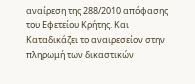αναίρεση της 288/2010 απόφασης του Εφετείου Κρήτης. Και Καταδικάζει το αναιρεσείον στην πληρωμή των δικαστικών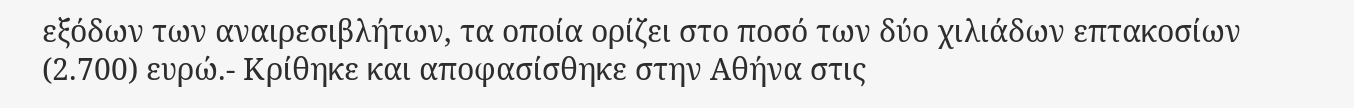εξόδων των αναιρεσιβλήτων, τα οποία ορίζει στο ποσό των δύο χιλιάδων επτακοσίων (2.700) ευρώ.- Κρίθηκε και αποφασίσθηκε στην Αθήνα στις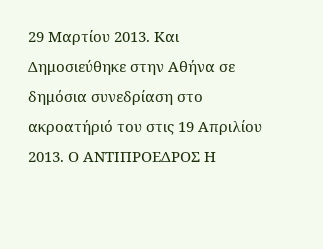29 Μαρτίου 2013. Και Δημοσιεύθηκε στην Αθήνα σε δημόσια συνεδρίαση στο ακροατήριό του στις 19 Απριλίου 2013. Ο ΑΝΤΙΠΡΟΕΔΡΟΣ Η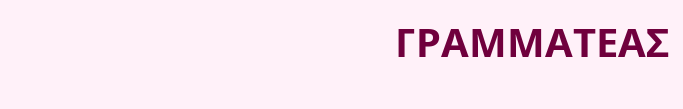ΓΡΑΜΜΑΤΕΑΣ